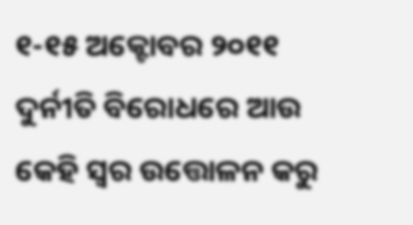୧-୧୫ ଅକ୍ଟୋବର ୨୦୧୧
ଦୁର୍ନୀତି ବିରୋଧରେ ଆଉ କେହି ସ୍ୱର ଉତ୍ତୋଳନ କରୁ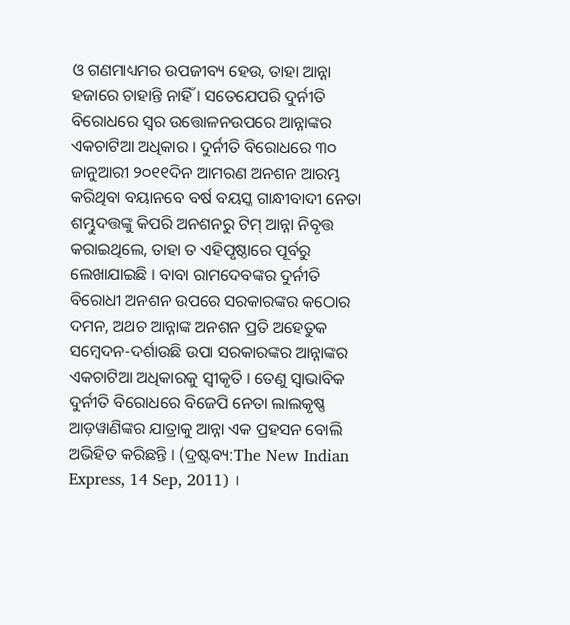ଓ ଗଣମାଧ୍ୟମର ଉପଜୀବ୍ୟ ହେଉ, ତାହା ଆନ୍ନା ହଜାରେ ଚାହାନ୍ତି ନାହିଁ । ସତେଯେପରି ଦୁର୍ନୀତି ବିରୋଧରେ ସ୍ୱର ଉତ୍ତୋଳନଉପରେ ଆନ୍ନାଙ୍କର ଏକଚାଟିଆ ଅଧିକାର । ଦୁର୍ନୀତି ବିରୋଧରେ ୩୦ ଜାନୁଆରୀ ୨୦୧୧ଦିନ ଆମରଣ ଅନଶନ ଆରମ୍ଭ କରିଥିବା ବୟାନବେ ବର୍ଷ ବୟସ୍କ ଗାନ୍ଧୀବାଦୀ ନେତା ଶମ୍ଭୁଦତ୍ତଙ୍କୁ କିପରି ଅନଶନରୁ ଟିମ୍ ଆନ୍ନା ନିବୃତ୍ତ କରାଇଥିଲେ, ତାହା ତ ଏହିପୃଷ୍ଠାରେ ପୂର୍ବରୁ ଲେଖାଯାଇଛି । ବାବା ରାମଦେବଙ୍କର ଦୁର୍ନୀତି ବିରୋଧୀ ଅନଶନ ଉପରେ ସରକାରଙ୍କର କଠୋର ଦମନ, ଅଥଚ ଆନ୍ନାଙ୍କ ଅନଶନ ପ୍ରତି ଅହେତୁକ ସମ୍ବେଦନ-ଦର୍ଶାଉଛି ଉପା ସରକାରଙ୍କର ଆନ୍ନାଙ୍କର ଏକଚାଟିଆ ଅଧିକାରକୁ ସ୍ୱୀକୃତି । ତେଣୁ ସ୍ୱାଭାବିକ ଦୁର୍ନୀତି ବିରୋଧରେ ବିଜେପି ନେତା ଲାଲକୃଷ୍ଣ ଆଡ଼ୱାଣିଙ୍କର ଯାତ୍ରାକୁ ଆନ୍ନା ଏକ ପ୍ରହସନ ବୋଲି ଅଭିହିତ କରିଛନ୍ତି । (ଦ୍ରଷ୍ଟବ୍ୟ:The New Indian Express, 14 Sep, 2011) ।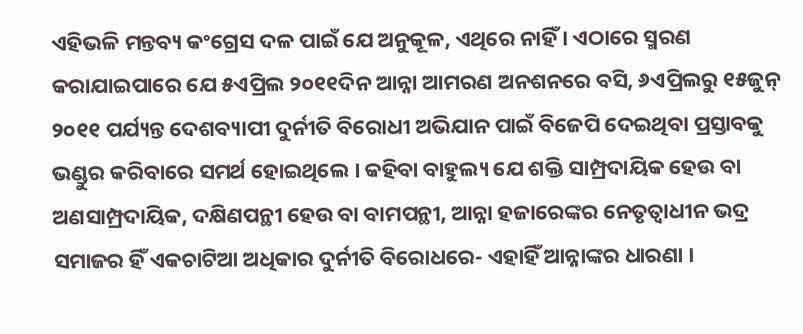ଏହିଭଳି ମନ୍ତବ୍ୟ କଂଗ୍ରେସ ଦଳ ପାଇଁ ଯେ ଅନୁକୂଳ, ଏଥିରେ ନାହିଁ । ଏଠାରେ ସ୍ମରଣ କରାଯାଇପାରେ ଯେ ୫ଏପ୍ରିଲ ୨୦୧୧ଦିନ ଆନ୍ନା ଆମରଣ ଅନଶନରେ ବସି, ୬ଏପ୍ରିଲରୁ ୧୫ଜୁନ୍ ୨୦୧୧ ପର୍ଯ୍ୟନ୍ତ ଦେଶବ୍ୟାପୀ ଦୁର୍ନୀତି ବିରୋଧୀ ଅଭିଯାନ ପାଇଁ ବିଜେପି ଦେଇଥିବା ପ୍ରସ୍ତାବକୁ ଭଣ୍ଡୁର କରିବାରେ ସମର୍ଥ ହୋଇଥିଲେ । କହିବା ବାହୁଲ୍ୟ ଯେ ଶକ୍ତି ସାମ୍ପ୍ରଦାୟିକ ହେଉ ବା ଅଣସାମ୍ପ୍ରଦାୟିକ, ଦକ୍ଷିଣପନ୍ଥୀ ହେଉ ବା ବାମପନ୍ଥୀ, ଆନ୍ନା ହଜାରେଙ୍କର ନେତୃତ୍ୱାଧୀନ ଭଦ୍ର ସମାଜର ହିଁ ଏକଚାଟିଆ ଅଧିକାର ଦୁର୍ନୀତି ବିରୋଧରେ- ଏହାହିଁ ଆନ୍ନାଙ୍କର ଧାରଣା ।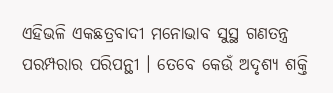ଏହିଭଳି ଏକଛତ୍ରବାଦୀ ମନୋଭାବ ସୁସ୍ଥ ଗଣତନ୍ତ୍ର ପରମ୍ପରାର ପରିପନ୍ଥୀ । ତେବେ କେଉଁ ଅଦୃଶ୍ୟ ଶକ୍ତି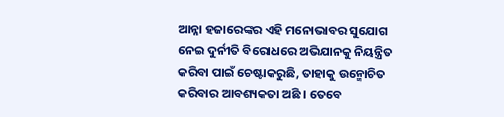ଆନ୍ନା ହଜାରେଙ୍କର ଏହି ମନୋଭାବର ସୁଯୋଗ ନେଇ ଦୁର୍ନୀତି ବିରୋଧରେ ଅଭିଯାନକୁ ନିୟନ୍ତ୍ରିତ କରିବା ପାଇଁ ଚେଷ୍ଟାକରୁଛି, ତାହାକୁ ଉନ୍ମୋଚିତ କରିବାର ଆବଶ୍ୟକତା ଅଛି । ତେବେ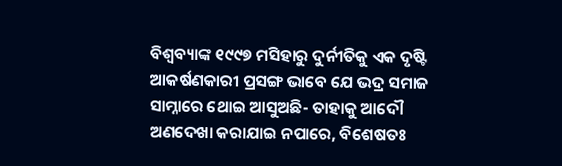ବିଶ୍ୱବ୍ୟାଙ୍କ ୧୯୯୭ ମସିହାରୁ ଦୁର୍ନୀତିକୁ ଏକ ଦୃଷ୍ଟି ଆକର୍ଷଣକାରୀ ପ୍ରସଙ୍ଗ ଭାବେ ଯେ ଭଦ୍ର ସମାଜ ସାମ୍ନାରେ ଥୋଇ ଆସୁଅଛି- ତାହାକୁ ଆଦୌ ଅଣଦେଖା କରାଯାଇ ନପାରେ, ବିଶେଷତଃ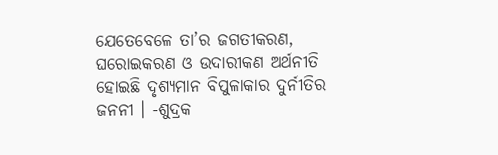ଯେତେବେଳେ ତା’ର ଜଗତୀକରଣ, ଘରୋଇକରଣ ଓ ଉଦାରୀକଣ ଅର୍ଥନୀତି ହୋଇଛି ଦୃଶ୍ୟମାନ ବିପୁଳାକାର ଦୁର୍ନୀତିର ଜନନୀ । -ଶୁଦ୍ରକ